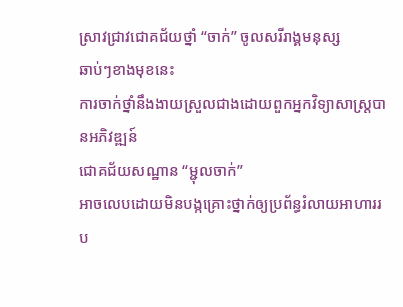ស្រាវជ្រាវជោគជ័យថ្នាំ “ចាក់” ចូលសរីរាង្គមនុស្ស
ឆាប់ៗខាងមុខនេះ
ការចាក់ថ្នាំនឹងងាយស្រួលជាងដោយពួកអ្នកវិទ្យាសាស្ត្របានអភិវឌ្ឍន៍
ជោគជ័យសណ្ឋាន “ម្ជុលចាក់”
អាចលេបដោយមិនបង្កគ្រោះថ្នាក់ឲ្យប្រព័ន្ធរំលាយអាហាររប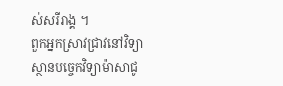ស់សរីរាង្គ ។
ពួកអ្នកស្រាវជ្រាវនៅវិទ្យាស្ថានបច្ចេកវិទ្យាម៉ាសាជូ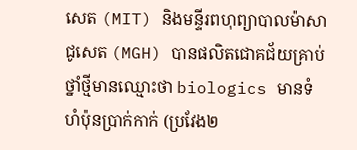សេត (MIT) និងមន្ទីរពហុព្យាបាលម៉ាសាជូសេត (MGH) បានផលិតជោគជ័យគ្រាប់ថ្នាំថ្មីមានឈ្មោះថា biologics មានទំហំប៉ុនប្រាក់កាក់ (ប្រវែង២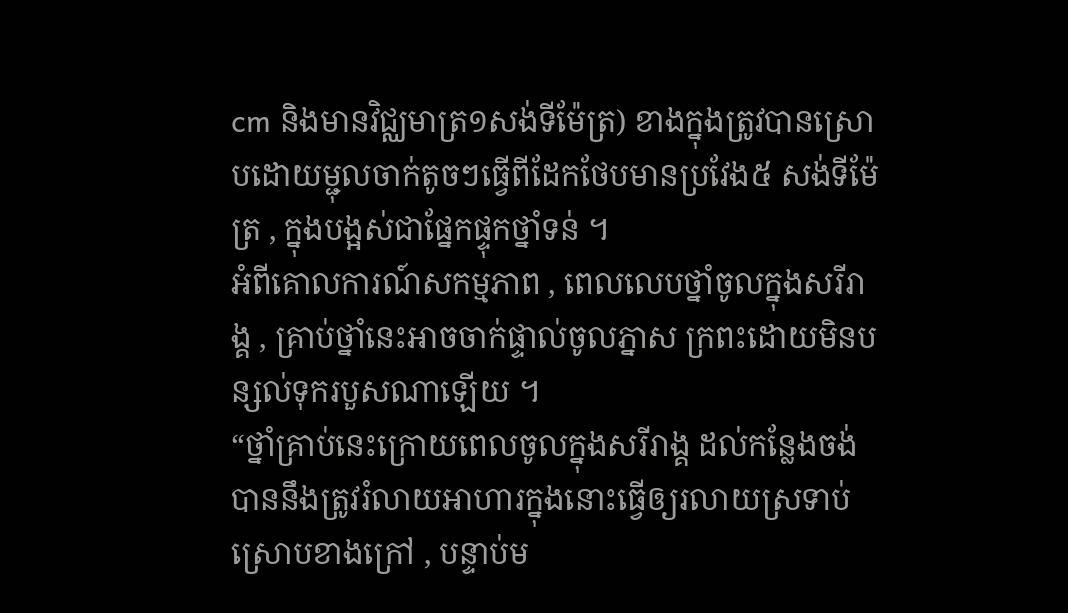cm និងមានវិជ្ឈមាត្រ១សង់ទីម៉ែត្រ) ខាងក្នុងត្រូវបានស្រោបដោយម្ជុលចាក់តូចៗធ្វើពីដែកថែបមានប្រវែង៥ សង់ទីម៉ែត្រ , ក្នុងបង្អស់ជាផ្នែកផ្ទុកថ្នាំទន់ ។
អំពីគោលការណ៍សកម្មភាព , ពេលលេបថ្នាំចូលក្នុងសរីរាង្គ , គ្រាប់ថ្នាំនេះអាចចាក់ផ្ទាល់ចូលភ្នាស ក្រពះដោយមិនបន្សល់ទុករបួសណាឡើយ ។
“ថ្នាំគ្រាប់នេះក្រោយពេលចូលក្នុងសរីរាង្គ ដល់កន្លែងចង់បាននឹងត្រូវរំលាយអាហារក្នុងនោះធ្វើឲ្យរលាយស្រទាប់ ស្រោបខាងក្រៅ , បន្ទាប់ម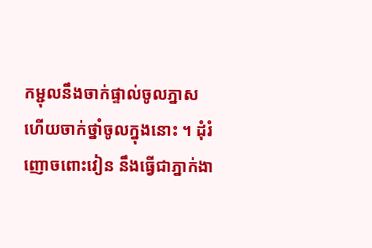កម្ជុលនឹងចាក់ផ្ទាល់ចូលភ្នាស ហើយចាក់ថ្នាំចូលក្នុងនោះ ។ ដុំរំញោចពោះវៀន នឹងធ្វើជាភ្នាក់ងា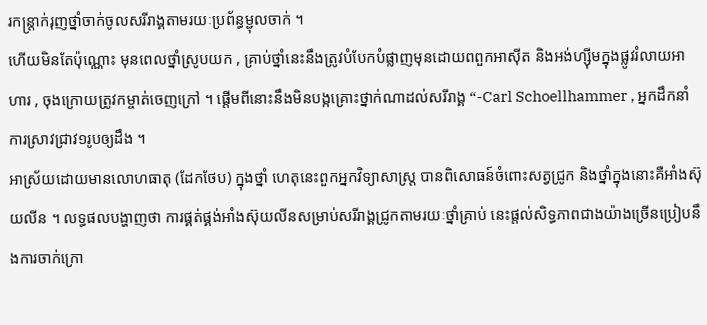រកន្ត្រាក់រុញថ្នាំចាក់ចូលសរីរាង្គតាមរយៈប្រព័ន្ធម្ជុលចាក់ ។
ហើយមិនតែប៉ុណ្ណោះ មុនពេលថ្នាំស្រូបយក , គ្រាប់ថ្នាំនេះនឹងត្រូវបំបែកបំផ្លាញមុនដោយពពួកអាស៊ីត និងអង់ហ្ស៊ីមក្នុងផ្លូវរំលាយអាហារ , ចុងក្រោយត្រូវកម្ចាត់ចេញក្រៅ ។ ផ្តើមពីនោះនឹងមិនបង្កគ្រោះថ្នាក់ណាដល់សរីរាង្គ “-Carl Schoellhammer , អ្នកដឹកនាំការស្រាវជ្រាវ១រូបឲ្យដឹង ។
អាស្រ័យដោយមានលោហធាតុ (ដែកថែប) ក្នុងថ្នាំ ហេតុនេះពួកអ្នកវិទ្យាសាស្ត្រ បានពិសោធន៍ចំពោះសត្វជ្រូក និងថ្នាំក្នុងនោះគឺអាំងស៊ុយលីន ។ លទ្ធផលបង្ហាញថា ការផ្គត់ផ្គង់អាំងស៊ុយលីនសម្រាប់សរីរាង្គជ្រូកតាមរយៈថ្នាំគ្រាប់ នេះផ្តល់សិទ្ធភាពជាងយ៉ាងច្រើនប្រៀបនឹងការចាក់ក្រោ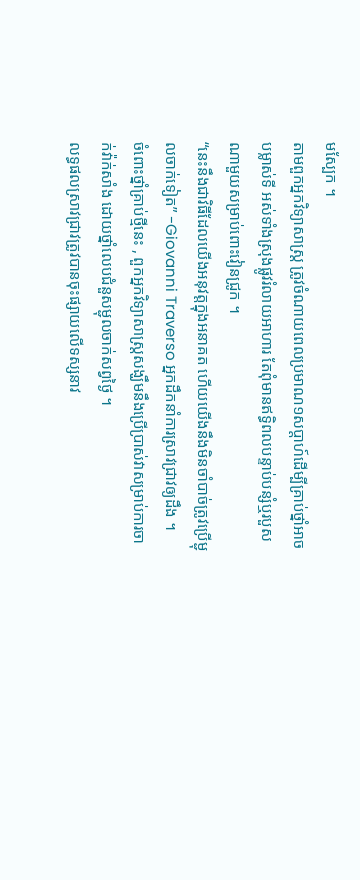មស្បែក ។
តាមពួកអ្នកវិទ្យាសាស្ត្រ ត្រូវចំណាយពេលប្រមាណ១សប្តាហ៍ដើម្បីគ្រាប់ថ្នាំអាចបម្លាស់ទី អស់ទាំងស្រុងផ្លូវរំលាយអាហារ តែពុំមានឥទ្ធិពលបន្ទាប់បន្សំឬរបួសណាមួយសម្រាប់ពោះវៀនជ្រូក ។
“នេះនឹងជាវិធីដែលយើងអនុវត្តក្នុងអនាគត ហើយយើងនឹងមិនចាំបាច់ត្រូវប្រើម្ជុលចាក់ទៀត” -Giovanni Traverso អ្នកដឹកនាំការស្រាវជ្រាវឲ្យដឹង ។
ចំពោះថ្នាំគ្រាប់ថ្មីនេះ , ពួកអ្នកវិទ្យាសាស្ត្រសង្ឃឹមនឹងប្រើប្រាស់វាសម្រាប់ការចាក់វ៉ាក់សាំង ដោយថ្នាំលេបជំនួសម្ជុលចាក់សព្វថ្ងៃ ។
លទ្ធផលស្រាវជ្រាវត្រូវបានចុះផ្សាយលើទស្សនាវ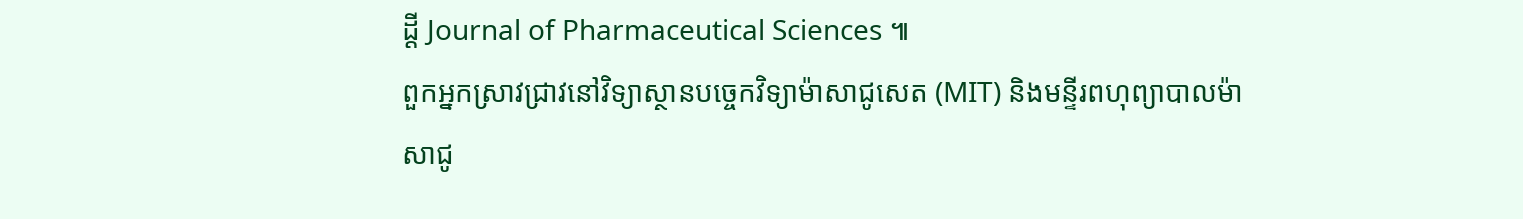ដ្តី Journal of Pharmaceutical Sciences ៕
ពួកអ្នកស្រាវជ្រាវនៅវិទ្យាស្ថានបច្ចេកវិទ្យាម៉ាសាជូសេត (MIT) និងមន្ទីរពហុព្យាបាលម៉ាសាជូ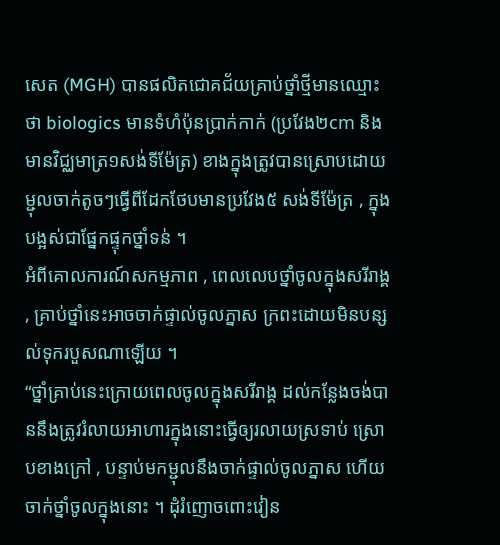សេត (MGH) បានផលិតជោគជ័យគ្រាប់ថ្នាំថ្មីមានឈ្មោះថា biologics មានទំហំប៉ុនប្រាក់កាក់ (ប្រវែង២cm និងមានវិជ្ឈមាត្រ១សង់ទីម៉ែត្រ) ខាងក្នុងត្រូវបានស្រោបដោយម្ជុលចាក់តូចៗធ្វើពីដែកថែបមានប្រវែង៥ សង់ទីម៉ែត្រ , ក្នុងបង្អស់ជាផ្នែកផ្ទុកថ្នាំទន់ ។
អំពីគោលការណ៍សកម្មភាព , ពេលលេបថ្នាំចូលក្នុងសរីរាង្គ , គ្រាប់ថ្នាំនេះអាចចាក់ផ្ទាល់ចូលភ្នាស ក្រពះដោយមិនបន្សល់ទុករបួសណាឡើយ ។
“ថ្នាំគ្រាប់នេះក្រោយពេលចូលក្នុងសរីរាង្គ ដល់កន្លែងចង់បាននឹងត្រូវរំលាយអាហារក្នុងនោះធ្វើឲ្យរលាយស្រទាប់ ស្រោបខាងក្រៅ , បន្ទាប់មកម្ជុលនឹងចាក់ផ្ទាល់ចូលភ្នាស ហើយចាក់ថ្នាំចូលក្នុងនោះ ។ ដុំរំញោចពោះវៀន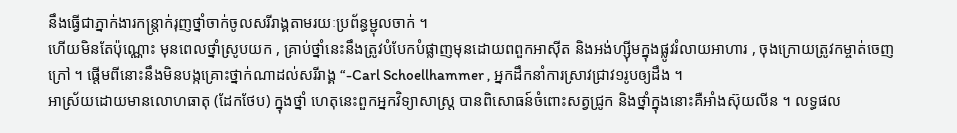នឹងធ្វើជាភ្នាក់ងារកន្ត្រាក់រុញថ្នាំចាក់ចូលសរីរាង្គតាមរយៈប្រព័ន្ធម្ជុលចាក់ ។
ហើយមិនតែប៉ុណ្ណោះ មុនពេលថ្នាំស្រូបយក , គ្រាប់ថ្នាំនេះនឹងត្រូវបំបែកបំផ្លាញមុនដោយពពួកអាស៊ីត និងអង់ហ្ស៊ីមក្នុងផ្លូវរំលាយអាហារ , ចុងក្រោយត្រូវកម្ចាត់ចេញក្រៅ ។ ផ្តើមពីនោះនឹងមិនបង្កគ្រោះថ្នាក់ណាដល់សរីរាង្គ “-Carl Schoellhammer , អ្នកដឹកនាំការស្រាវជ្រាវ១រូបឲ្យដឹង ។
អាស្រ័យដោយមានលោហធាតុ (ដែកថែប) ក្នុងថ្នាំ ហេតុនេះពួកអ្នកវិទ្យាសាស្ត្រ បានពិសោធន៍ចំពោះសត្វជ្រូក និងថ្នាំក្នុងនោះគឺអាំងស៊ុយលីន ។ លទ្ធផល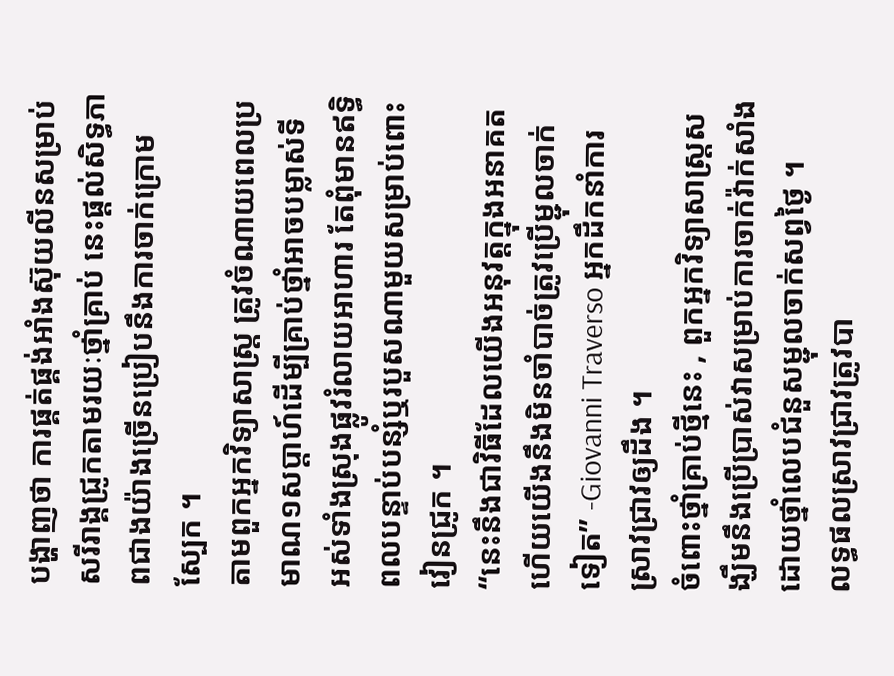បង្ហាញថា ការផ្គត់ផ្គង់អាំងស៊ុយលីនសម្រាប់សរីរាង្គជ្រូកតាមរយៈថ្នាំគ្រាប់ នេះផ្តល់សិទ្ធភាពជាងយ៉ាងច្រើនប្រៀបនឹងការចាក់ក្រោមស្បែក ។
តាមពួកអ្នកវិទ្យាសាស្ត្រ ត្រូវចំណាយពេលប្រមាណ១សប្តាហ៍ដើម្បីគ្រាប់ថ្នាំអាចបម្លាស់ទី អស់ទាំងស្រុងផ្លូវរំលាយអាហារ តែពុំមានឥទ្ធិពលបន្ទាប់បន្សំឬរបួសណាមួយសម្រាប់ពោះវៀនជ្រូក ។
“នេះនឹងជាវិធីដែលយើងអនុវត្តក្នុងអនាគត ហើយយើងនឹងមិនចាំបាច់ត្រូវប្រើម្ជុលចាក់ទៀត” -Giovanni Traverso អ្នកដឹកនាំការស្រាវជ្រាវឲ្យដឹង ។
ចំពោះថ្នាំគ្រាប់ថ្មីនេះ , ពួកអ្នកវិទ្យាសាស្ត្រសង្ឃឹមនឹងប្រើប្រាស់វាសម្រាប់ការចាក់វ៉ាក់សាំង ដោយថ្នាំលេបជំនួសម្ជុលចាក់សព្វថ្ងៃ ។
លទ្ធផលស្រាវជ្រាវត្រូវបា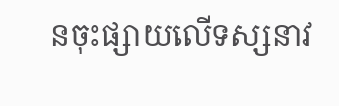នចុះផ្សាយលើទស្សនាវ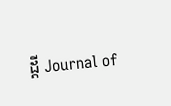ដ្តី Journal of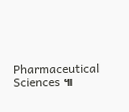Pharmaceutical Sciences ៕